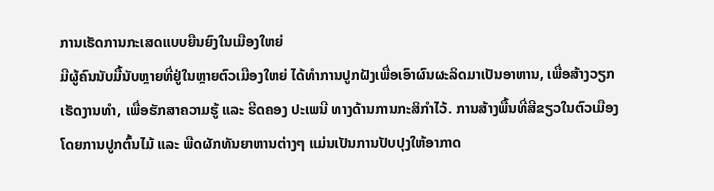ການເຮັດການກະເສດແບບຍືນຍົງໃນເມືອງໃຫຍ່
ມີຜູ້ຄົນນັບມື້ນັບຫຼາຍທີ່ຢູ່ໃນຫຼາຍຕົວເມືອງໃຫຍ່ ໄດ້ທຳການປູກຝັງເພື່ອເອົາຜົນຜະລິດມາເປັນອາຫານ, ເພື່ອສ້າງວຽກເຮັດງານທຳ, ເພື່ອຮັກສາຄວາມຮູ້ ແລະ ຮີດຄອງ ປະເພນີ ທາງດ້ານການກະສິກຳໄວ້. ການສ້າງພື້ນທີ່ສີຂຽວໃນຕົວເມືອງ ໂດຍການປູກຕົ້ນໄມ້ ແລະ ພືດຜັກທັນຍາຫານຕ່າງໆ ແມ່ນເປັນການປັບປຸງໃຫ້ອາກາດ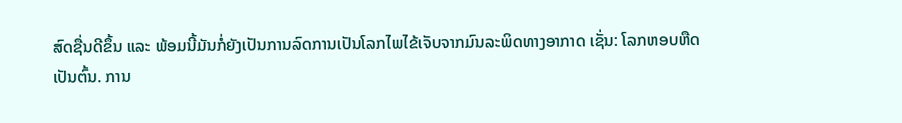ສົດຊື່ນດີຂຶ້ນ ແລະ ພ້ອມນີ້ມັນກໍ່ຍັງເປັນການລົດການເປັນໂລກໄພໄຂ້ເຈັບຈາກມົນລະພິດທາງອາກາດ ເຊັ່ນ: ໂລກຫອບຫືດ
ເປັນຕົ້ນ. ການ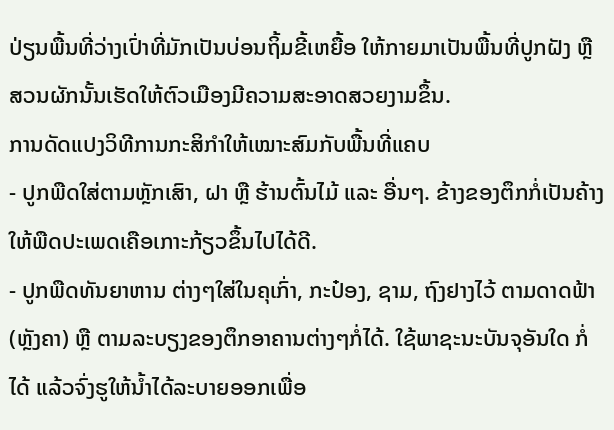ປ່ຽນພື້ນທີ່ວ່າງເປົ່າທີ່ມັກເປັນບ່ອນຖິ້ມຂີ້ເຫຍື້ອ ໃຫ້ກາຍມາເປັນພື້ນທີ່ປູກຝັງ ຫຼື ສວນຜັກນັ້ນເຮັດໃຫ້ຕົວເມືອງມີຄວາມສະອາດສວຍງາມຂຶ້ນ.
ການດັດແປງວິທີການກະສິກຳໃຫ້ເໝາະສົມກັບພື້ນທີ່ແຄບ
- ປູກພືດໃສ່ຕາມຫຼັກເສົາ, ຝາ ຫຼື ຮ້ານຕົ້ນໄມ້ ແລະ ອື່ນໆ. ຂ້າງຂອງຕຶກກໍ່ເປັນຄ້າງ ໃຫ້ພືດປະເພດເຄືອເກາະກ້ຽວຂຶ້ນໄປໄດ້ດີ.
- ປູກພືດທັນຍາຫານ ຕ່າງໆໃສ່ໃນຄຸເກົ່າ, ກະປ໋ອງ, ຊາມ, ຖົງຢາງໄວ້ ຕາມດາດຟ້າ (ຫຼັງຄາ) ຫຼື ຕາມລະບຽງຂອງຕຶກອາຄານຕ່າງໆກໍ່ໄດ້. ໃຊ້ພາຊະນະບັນຈຸອັນໃດ ກໍ່ໄດ້ ແລ້ວຈົ່ງຮູໃຫ້ນ້ຳໄດ້ລະບາຍອອກເພື່ອ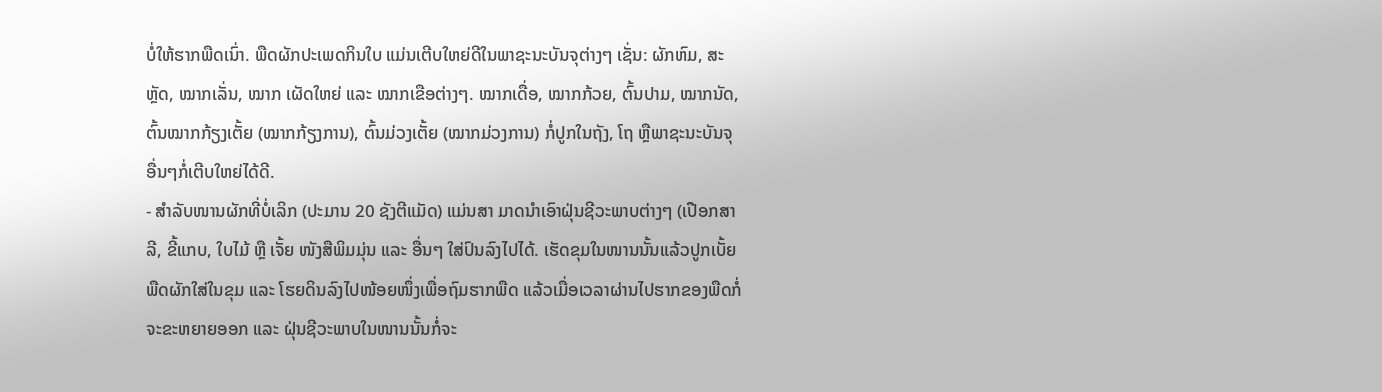ບໍ່ໃຫ້ຮາກພືດເນົ່າ. ພືດຜັກປະເພດກິນໃບ ແມ່ນເຕີບໃຫຍ່ດີໃນພາຊະນະບັນຈຸຕ່າງໆ ເຊັ່ນ: ຜັກຫົມ, ສະຫຼັດ, ໝາກເລັ່ນ, ໝາກ ເຜັດໃຫຍ່ ແລະ ໝາກເຂືອຕ່າງໆ. ໝາກເດື່ອ, ໝາກກ້ວຍ, ຕົ້ນປາມ, ໝາກນັດ, ຕົ້ນໝາກກ້ຽງເຕັ້ຍ (ໝາກກ້ຽງການ), ຕົ້ນມ່ວງເຕັ້ຍ (ໝາກມ່ວງການ) ກໍ່ປູກໃນຖັງ, ໂຖ ຫຼືພາຊະນະບັນຈຸອື່ນໆກໍ່ເຕີບໃຫຍ່ໄດ້ດີ.
- ສຳລັບໜານຜັກທີ່ບໍ່ເລິກ (ປະມານ 20 ຊັງຕີແມັດ) ແມ່ນສາ ມາດນຳເອົາຝຸ່ນຊີວະພາບຕ່າງໆ (ເປືອກສາລີ, ຂີ້ແກບ, ໃບໄມ້ ຫຼື ເຈັ້ຍ ໜັງສືພິມມຸ່ນ ແລະ ອື່ນໆ ໃສ່ປົນລົງໄປໄດ້. ເຮັດຂຸມໃນໜານນັ້ນແລ້ວປູກເບັ້ຍພືດຜັກໃສ່ໃນຂຸມ ແລະ ໂຮຍດິນລົງໄປໜ້ອຍໜຶ່ງເພື່ອຖົມຮາກພືດ ແລ້ວເມື່ອເວລາຜ່ານໄປຮາກຂອງພືດກໍ່ຈະຂະຫຍາຍອອກ ແລະ ຝຸ່ນຊີວະພາບໃນໜານນັ້ນກໍ່ຈະ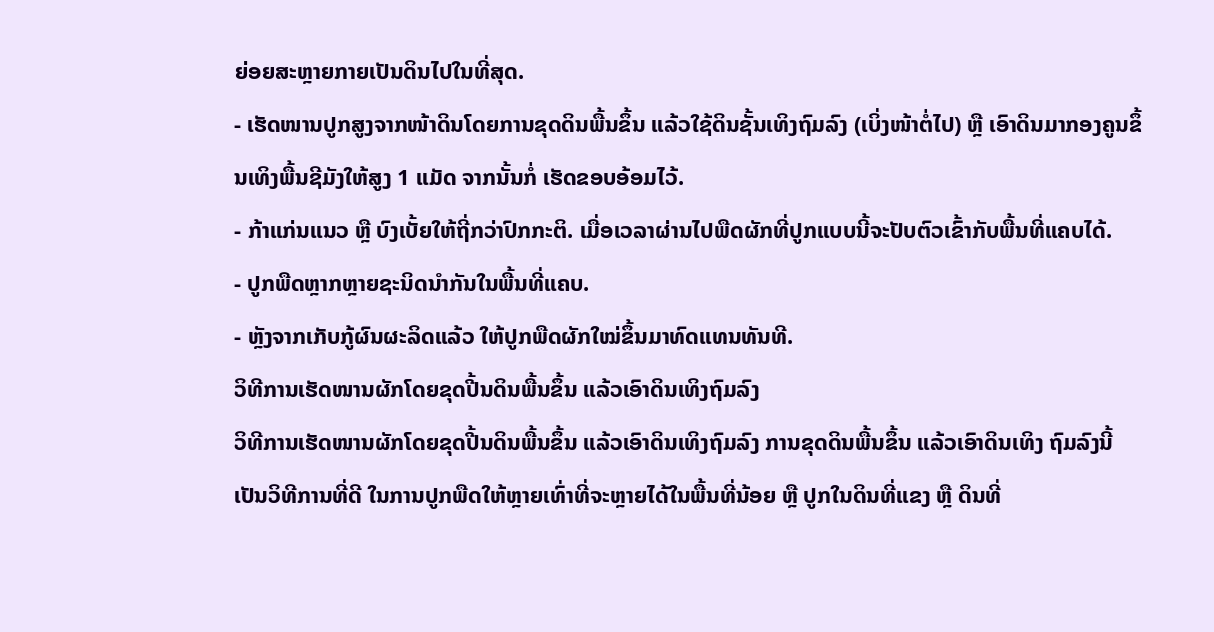ຍ່ອຍສະຫຼາຍກາຍເປັນດິນໄປໃນທີ່ສຸດ.
- ເຮັດໜານປູກສູງຈາກໜ້າດິນໂດຍການຂຸດດິນພື້ນຂຶ້ນ ແລ້ວໃຊ້ດິນຊັ້ນເທິງຖົມລົງ (ເບິ່ງໜ້າຕໍ່ໄປ) ຫຼື ເອົາດິນມາກອງຄູນຂຶ້ນເທິງພື້ນຊີມັງໃຫ້ສູງ 1 ແມັດ ຈາກນັ້ນກໍ່ ເຮັດຂອບອ້ອມໄວ້.
- ກ້າແກ່ນແນວ ຫຼື ບົງເບັ້ຍໃຫ້ຖີ່ກວ່າປົກກະຕິ. ເມື່ອເວລາຜ່ານໄປພືດຜັກທີ່ປູກແບບນີ້ຈະປັບຕົວເຂົ້າກັບພື້ນທີ່ແຄບໄດ້.
- ປູກພືດຫຼາກຫຼາຍຊະນິດນຳກັນໃນພື້ນທີ່ແຄບ.
- ຫຼັງຈາກເກັບກູ້ຜົນຜະລິດແລ້ວ ໃຫ້ປູກພືດຜັກໃໝ່ຂຶ້ນມາທົດແທນທັນທີ.
ວິທີການເຮັດໜານຜັກໂດຍຂຸດປີ້ນດິນພື້ນຂຶ້ນ ແລ້ວເອົາດິນເທິງຖົມລົງ
ວິທີການເຮັດໜານຜັກໂດຍຂຸດປີ້ນດິນພື້ນຂຶ້ນ ແລ້ວເອົາດິນເທິງຖົມລົງ ການຂຸດດິນພື້ນຂຶ້ນ ແລ້ວເອົາດິນເທິງ ຖົມລົງນີ້ເປັນວິທີການທີ່ດີ ໃນການປູກພືດໃຫ້ຫຼາຍເທົ່າທີ່ຈະຫຼາຍໄດ້ໃນພື້ນທີ່ນ້ອຍ ຫຼື ປູກໃນດິນທີ່ແຂງ ຫຼື ດິນທີ່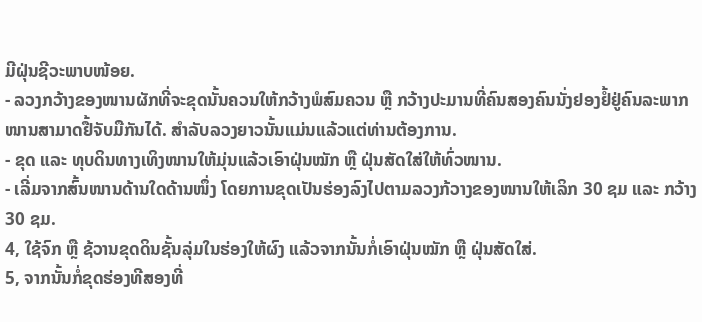ມີຝຸ່ນຊີວະພາບໜ້ອຍ.
- ລວງກວ້າງຂອງໜານຜັກທີ່ຈະຂຸດນັ້ນຄວນໃຫ້ກວ້າງພໍສົມຄວນ ຫຼື ກວ້າງປະມານທີ່ຄົນສອງຄົນນັ່ງຢອງຢໍ້ຢູ່ຄົນລະພາກໜານສາມາດຢື້ຈັບມືກັນໄດ້. ສຳລັບລວງຍາວນັ້ນແມ່ນແລ້ວແຕ່ທ່ານຕ້ອງການ.
- ຂຸດ ແລະ ທຸບດິນທາງເທິງໜານໃຫ້ມຸ່ນແລ້ວເອົາຝຸ່ນໝັກ ຫຼື ຝຸ່ນສັດໃສ່ໃຫ້ທົ່ວໜານ.
- ເລີ່ມຈາກສົ້ນໜານດ້ານໃດດ້ານໜຶ່ງ ໂດຍການຂຸດເປັນຮ່ອງລົງໄປຕາມລວງກ້ວາງຂອງໜານໃຫ້ເລິກ 30 ຊມ ແລະ ກວ້າງ 30 ຊມ.
4, ໃຊ້ຈົກ ຫຼື ຊ້ວານຂຸດດິນຊັ້ນລຸ່ມໃນຮ່ອງໃຫ້ຜົງ ແລ້ວຈາກນັ້ນກໍ່ເອົາຝຸ່ນໝັກ ຫຼື ຝຸ່ນສັດໃສ່.
5, ຈາກນັ້ນກໍ່ຂຸດຮ່ອງທີສອງທີ່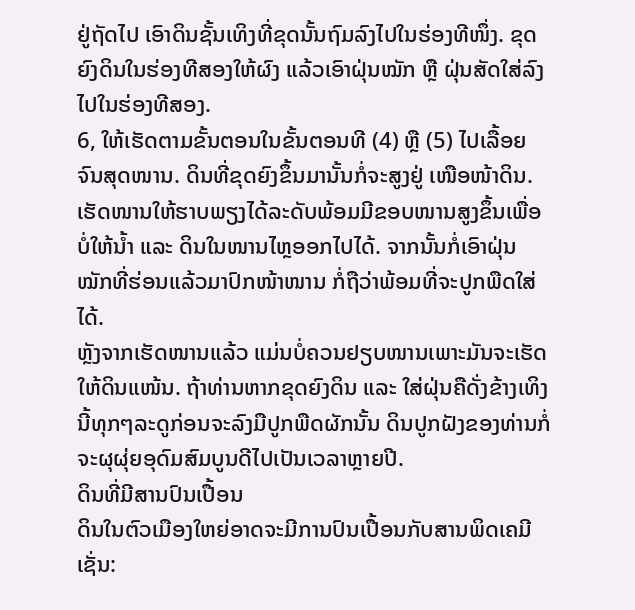ຢູ່ຖັດໄປ ເອົາດິນຊັ້ນເທິງທີ່ຂຸດນັ້ນຖົມລົງໄປໃນຮ່ອງທີໜຶ່ງ. ຂຸດ ຍົງດິນໃນຮ່ອງທີສອງໃຫ້ຜົງ ແລ້ວເອົາຝຸ່ນໝັກ ຫຼື ຝຸ່ນສັດໃສ່ລົງໄປໃນຮ່ອງທີສອງ.
6, ໃຫ້ເຮັດຕາມຂັ້ນຕອນໃນຂັ້ນຕອນທີ (4) ຫຼື (5) ໄປເລື້ອຍຈົນສຸດໜານ. ດິນທີ່ຂຸດຍົງຂຶ້ນມານັ້ນກໍ່ຈະສູງຢູ່ ເໜືອໜ້າດິນ. ເຮັດໜານໃຫ້ຮາບພຽງໄດ້ລະດັບພ້ອມມີຂອບໜານສູງຂຶ້ນເພື່ອບໍ່ໃຫ້ນ້ຳ ແລະ ດິນໃນໜານໄຫຼອອກໄປໄດ້. ຈາກນັ້ນກໍ່ເອົາຝຸ່ນໝັກທີ່ຮ່ອນແລ້ວມາປົກໜ້າໜານ ກໍ່ຖືວ່າພ້ອມທີ່ຈະປູກພືດໃສ່ໄດ້.
ຫຼັງຈາກເຮັດໜານແລ້ວ ແມ່ນບໍ່ຄວນຢຽບໜານເພາະມັນຈະເຮັດໃຫ້ດິນແໜ້ນ. ຖ້າທ່ານຫາກຂຸດຍົງດິນ ແລະ ໃສ່ຝຸ່ນຄືດັ່ງຂ້າງເທິງນີ້ທຸກໆລະດູກ່ອນຈະລົງມືປູກພືດຜັກນັ້ນ ດິນປູກຝັງຂອງທ່ານກໍ່ຈະຜຸຜຸ່ຍອຸດົມສົມບູນດີໄປເປັນເວລາຫຼາຍປີ.
ດິນທີ່ມີສານປົນເປື້ອນ
ດິນໃນຕົວເມືອງໃຫຍ່ອາດຈະມີການປົນເປື້ອນກັບສານພິດເຄມີ ເຊັ່ນ: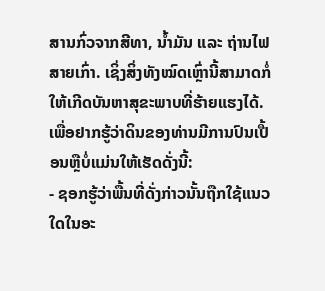ສານກົ່ວຈາກສີທາ, ນ້ຳມັນ ແລະ ຖ່ານໄຟສາຍເກົ່າ. ເຊິ່ງສິ່ງທັງໝົດເຫຼົ່ານີ້ສາມາດກໍ່ໃຫ້ເກີດບັນຫາສຸຂະພາບທີ່ຮ້າຍແຮງໄດ້. ເພື່ອຢາກຮູ້ວ່າດິນຂອງທ່ານມີການປົນເປື້ອນຫຼືບໍ່ແມ່ນໃຫ້ເຮັດດັ່ງນີ້:
- ຊອກຮູ້ວ່າພື້ນທີ່ດັ່ງກ່າວນັ້ນຖືກໃຊ້ແນວໃດໃນອະ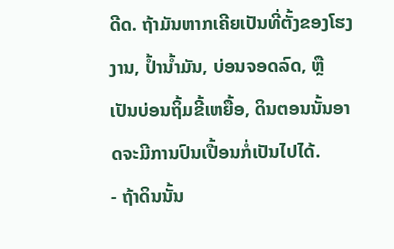ດີດ. ຖ້າມັນຫາກເຄີຍເປັນທີ່ຕັ້ງຂອງໂຮງງານ, ປ້ຳນ້ຳມັນ, ບ່ອນຈອດລົດ, ຫຼື ເປັນບ່ອນຖິ້ມຂີ້ເຫຍື້ອ, ດິນຕອນນັ້ນອາດຈະມີການປົນເປື້ອນກໍ່ເປັນໄປໄດ້.
- ຖ້າດິນນັ້ນ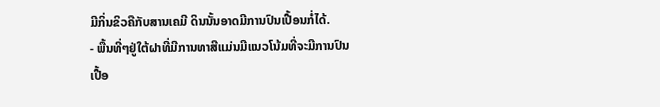ມີກິ່ນຂິວຄືກັບສານເຄມີ ດິນນັ້ນອາດມີການປົນເປື້ອນກໍ່ໄດ້.
- ພື້ນທີ່ໆຢູ່ໃຕ້ຝາທີ່ມີການທາສີແມ່ນມີແນວໂນ້ມທີ່ຈະມີການປົນເປື້ອ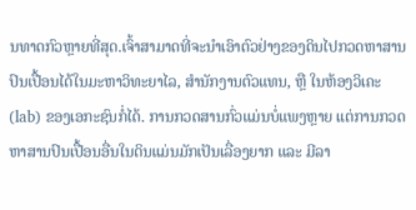ນທາດກົວຫຼາຍທີ່ສຸດ.ເຈົ້າສາມາດທີ່ຈະນຳເອົາຕົວຢ່າງຂອງດິນໄປກວດຫາສານປົນເປື້ອນໄດ້ໃນມະຫາວິທະຍາໄລ, ສຳນັກງານຕົວແທນ, ຫຼື ໃນຫ້ອງວິເຄະ (lab) ຂອງເອກະຊົນກໍ່ໄດ້. ການກວດສານກົ່ວແມ່ນບໍ່ແພງຫຼາຍ ແຕ່ການກວດຫາສານປົນເປື້ອນອື່ນໃນດິນແມ່ນມັກເປັນເລື່ອງຍາກ ແລະ ມີລາ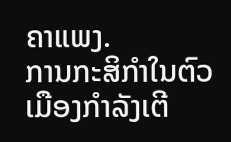ຄາແພງ.
ການກະສິກຳໃນຕົວເມືອງກຳລັງເຕີ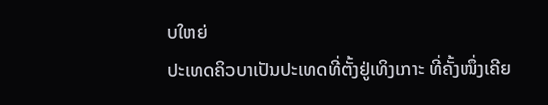ບໃຫຍ່
ປະເທດຄິວບາເປັນປະເທດທີ່ຕັ້ງຢູ່ເທິງເກາະ ທີ່ຄັ້ງໜຶ່ງເຄີຍ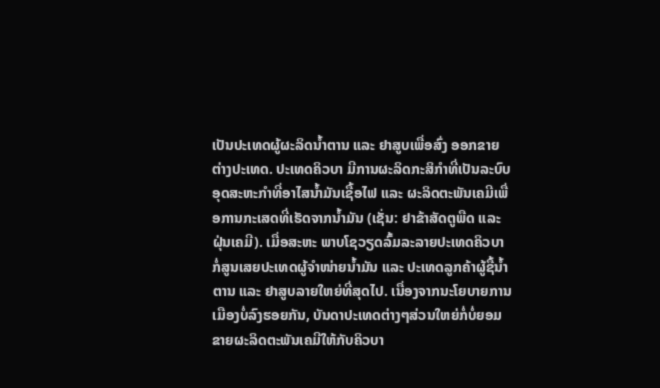ເປັນປະເທດຜູ້ຜະລິດນ້ຳຕານ ແລະ ຢາສູບເພື່ອສົ່ງ ອອກຂາຍຕ່າງປະເທດ. ປະເທດຄິວບາ ມີການຜະລິດກະສິກຳທີ່ເປັນລະບົບອຸດສະຫະກຳທີ່ອາໄສນ້ຳມັນເຊື້ອໄຟ ແລະ ຜະລິດຕະພັນເຄມີເພື່ອການກະເສດທີ່ເຮັດຈາກນ້ຳມັນ (ເຊັ່ນ: ຢາຂ້າສັດຕູພືດ ແລະ ຝຸ່ນເຄມີ). ເມື່ອສະຫະ ພາບໂຊວຽດລົ້ມລະລາຍປະເທດຄິວບາກໍ່ສູນເສຍປະເທດຜູ້ຈຳໜ່າຍນ້ຳມັນ ແລະ ປະເທດລູກຄ້າຜູ້ຊື້ນ້ຳຕານ ແລະ ຢາສູບລາຍໃຫຍ່ທີ່ສຸດໄປ. ເນື່ອງຈາກນະໂຍບາຍການເມືອງບໍ່ລົງຮອຍກັນ, ບັນດາປະເທດຕ່າງໆສ່ວນໃຫຍ່ກໍ່ບໍ່ຍອມຂາຍຜະລິດຕະພັນເຄມີໃຫ້ກັບຄິວບາ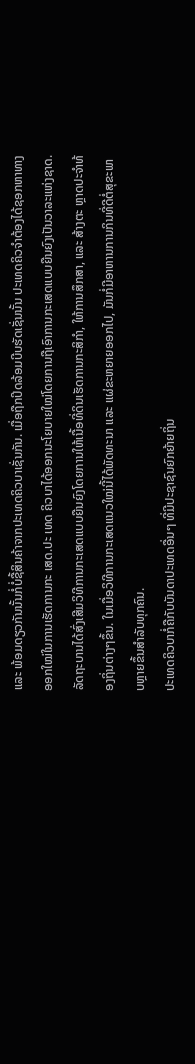ແລະ ພ້ອມດຽວກັນນັ້ນກໍ່ບໍ່ຊື້ສິນຄ້າຈາກປະເທດຄິວບາເຊັ່ນກັນ. ເມື່ອຖືກປິດລ້ອມບີບຮັດເຊັ່ນນັ້ນ ປະເທດຄິວຈຳຕ້ອງໄດ້ຊອກຫາທາງອອກໃໝ່ໃນການເຮັດການກະ ເສດ.ປະ ເທດ ຄິວບາໄດ້ອອກນະໂຍບາຍໃໝ່ໂດຍການຖືເອົາການກະເສດແບບຍືນຍົງເປັນວາລະແຫ່ງຊາດ. ລັດຖະບານໄດ້ສົ່ງເສີມວິທີການກະເສດແບບຍືນຍົງໂດຍການໃຫ້ເນື້ອທີ່ດິນເຮັດການກະສິກຳ, ໃຫ້ການສຶກສາ, ແລະ ສ້າງຕະ ຫຼາດປະຈຳທ້ອງຖິ່ນຕ່າງໆຂຶ້ນ. ໃນເມື່ອວິທີການກະເສດແນວໃໝ່ນີ້ໄດ້ພັດທະນາ ແລະ ແຜ່ຂະຫຍາຍອອກໄປ, ມັນກໍ່ມີອາຫານການກິນທີ່ດີຕໍ່ສຸຂະພາບຫຼາຍຂຶ້ນສຳລັບທຸກຄົນ.
ປະເທດຄິວບາກໍ່ຄືກັບບັນດາປະເທດອື່ນໆ ທີ່ມີປະຊາຊົນຍົກຍ້າຍຖິ່ນ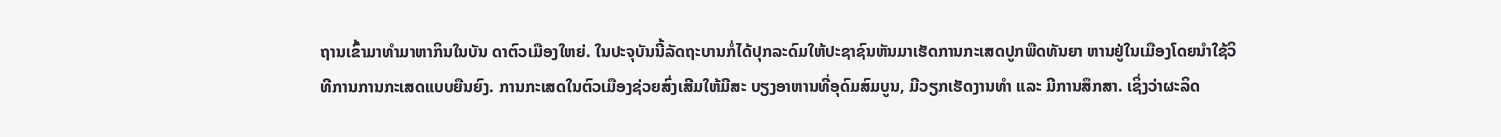ຖານເຂົ້າມາທຳມາຫາກິນໃນບັນ ດາຕົວເມືອງໃຫຍ່. ໃນປະຈຸບັນນີ້ລັດຖະບານກໍ່ໄດ້ປຸກລະດົມໃຫ້ປະຊາຊົນຫັນມາເຮັດການກະເສດປູກພືດທັນຍາ ຫານຢູ່ໃນເມືອງໂດຍນຳໃຊ້ວິທີການການກະເສດແບບຍືນຍົງ. ການກະເສດໃນຕົວເມືອງຊ່ວຍສົ່ງເສີມໃຫ້ມີສະ ບຽງອາຫານທີ່ອຸດົມສົມບູນ, ມີວຽກເຮັດງານທຳ ແລະ ມີການສຶກສາ. ເຊິ່ງວ່າຜະລິດ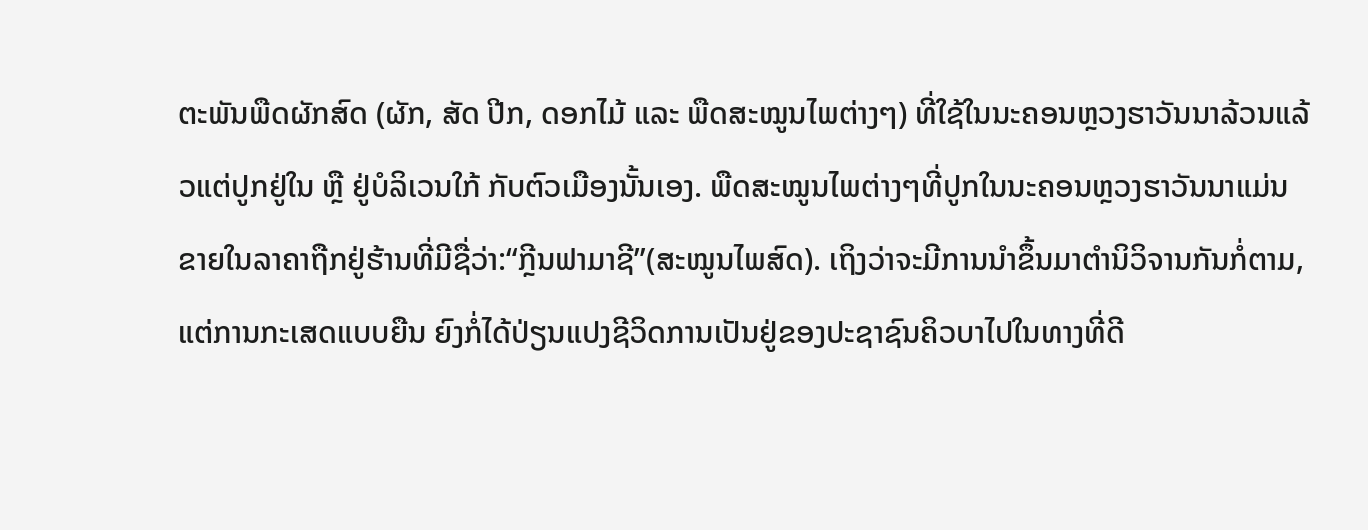ຕະພັນພືດຜັກສົດ (ຜັກ, ສັດ ປີກ, ດອກໄມ້ ແລະ ພືດສະໝູນໄພຕ່າງໆ) ທີ່ໃຊ້ໃນນະຄອນຫຼວງຮາວັນນາລ້ວນແລ້ວແຕ່ປູກຢູ່ໃນ ຫຼື ຢູ່ບໍລິເວນໃກ້ ກັບຕົວເມືອງນັ້ນເອງ. ພືດສະໝູນໄພຕ່າງໆທີ່ປູກໃນນະຄອນຫຼວງຮາວັນນາແມ່ນຂາຍໃນລາຄາຖືກຢູ່ຮ້ານທີ່ມີຊື່ວ່າ:“ກຼີນຟາມາຊີ”(ສະໝູນໄພສົດ). ເຖິງວ່າຈະມີການນຳຂຶ້ນມາຕຳນິວິຈານກັນກໍ່ຕາມ, ແຕ່ການກະເສດແບບຍືນ ຍົງກໍ່ໄດ້ປ່ຽນແປງຊີວິດການເປັນຢູ່ຂອງປະຊາຊົນຄິວບາໄປໃນທາງທີ່ດີ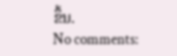ຂຶ້ນ.
No comments: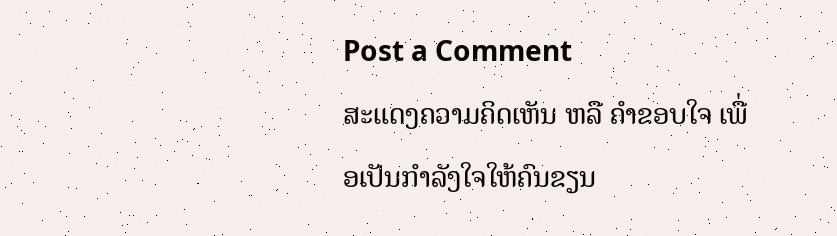Post a Comment
ສະແດງຄວາມຄິດເຫັນ ຫລື ຄຳຂອບໃຈ ເພື່ອເປັນກຳລັງໃຈໃຫ້ຄົນຂຽນ